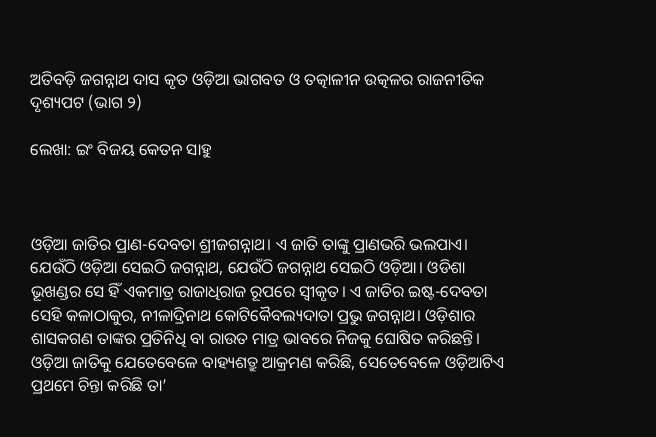ଅତିବଡ଼ି ଜଗନ୍ନାଥ ଦାସ କୃତ ଓଡ଼ିଆ ଭାଗବତ ଓ ତତ୍କାଳୀନ ଉତ୍କଳର ରାଜନୀତିକ ଦୃଶ୍ୟପଟ (ଭାଗ ୨)

ଲେଖା: ଇଂ ବିଜୟ କେତନ ସାହୁ



ଓଡ଼ିଆ ଜାତିର ପ୍ରାଣ-ଦେବତା ଶ୍ରୀଜଗନ୍ନାଥ। ଏ ଜାତି ତାଙ୍କୁ ପ୍ରାଣଭରି ଭଲପାଏ। ଯେଉଁଠି ଓଡ଼ିଆ ସେଇଠି ଜଗନ୍ନାଥ, ଯେଉଁଠି ଜଗନ୍ନାଥ ସେଇଠି ଓଡ଼ିଆ। ଓଡିଶା ଭୂଖଣ୍ଡର ସେ ହିଁ ଏକମାତ୍ର ରାଜାଧିରାଜ ରୂପରେ ସ୍ଵୀକୃତ। ଏ ଜାତିର ଇଷ୍ଟ-ଦେବତା ସେହି କଳାଠାକୁର, ନୀଳାଦ୍ରିନାଥ କୋଟିକୈବଲ୍ୟଦାତା ପ୍ରଭୁ ଜଗନ୍ନାଥ। ଓଡ଼ିଶାର ଶାସକଗଣ ତାଙ୍କର ପ୍ରତିନିଧି ବା ରାଉତ ମାତ୍ର ଭାବରେ ନିଜକୁ ଘୋଷିତ କରିଛନ୍ତି। ଓଡ଼ିଆ ଜାତିକୁ ଯେତେବେଳେ ବାହ୍ୟଶତ୍ରୁ ଆକ୍ରମଣ କରିଛି, ସେତେବେଳେ ଓଡ଼ିଆଟିଏ ପ୍ରଥମେ ଚିନ୍ତା କରିଛି ତା’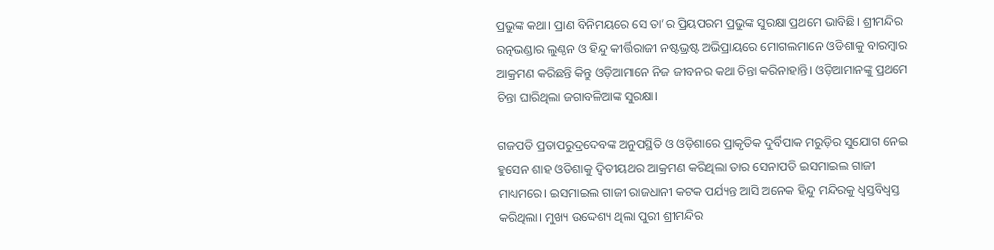ପ୍ରଭୁଙ୍କ କଥା। ପ୍ରାଣ ବିନିମୟରେ ସେ ତା’ର ପ୍ରିୟପରମ ପ୍ରଭୁଙ୍କ ସୁରକ୍ଷା ପ୍ରଥମେ ଭାବିଛି। ଶ୍ରୀମନ୍ଦିର ରତ୍ନଭଣ୍ଡାର ଲୁଣ୍ଠନ ଓ ହିନ୍ଦୁ କୀର୍ତ୍ତିରାଜୀ ନଷ୍ଟଭ୍ରଷ୍ଟ ଅଭିପ୍ରାୟରେ ମୋଗଲମାନେ ଓଡିଶାକୁ ବାରମ୍ବାର ଆକ୍ରମଣ କରିଛନ୍ତି କିନ୍ତୁ ଓଡ଼ିଆମାନେ ନିଜ ଜୀବନର କଥା ଚିନ୍ତା କରିନାହାନ୍ତି। ଓଡ଼ିଆମାନଙ୍କୁ ପ୍ରଥମେ ଚିନ୍ତା ଘାରିଥିଲା ଜଗାବଳିଆଙ୍କ ସୁରକ୍ଷା।

ଗଜପତି ପ୍ରତାପରୁଦ୍ରଦେବଙ୍କ ଅନୁପସ୍ଥିତି ଓ ଓଡ଼ିଶାରେ ପ୍ରାକୃତିକ ଦୁର୍ବିପାକ ମରୁଡ଼ିର ସୁଯୋଗ ନେଇ ହୁସେନ ଶାହ ଓଡିଶାକୁ ଦ୍ବିତୀୟଥର ଆକ୍ରମଣ କରିଥିଲା ତାର ସେନାପତି ଇସମାଇଲ ଗାଜୀ ମାଧ୍ୟମରେ। ଇସମାଇଲ ଗାଜୀ ରାଜଧାନୀ କଟକ ପର୍ଯ୍ୟନ୍ତ ଆସି ଅନେକ ହିନ୍ଦୁ ମନ୍ଦିରକୁ ଧ୍ୱସ୍ତବିଧ୍ୱସ୍ତ କରିଥିଲା। ମୁଖ୍ୟ ଉଦ୍ଦେଶ୍ୟ ଥିଲା ପୁରୀ ଶ୍ରୀମନ୍ଦିର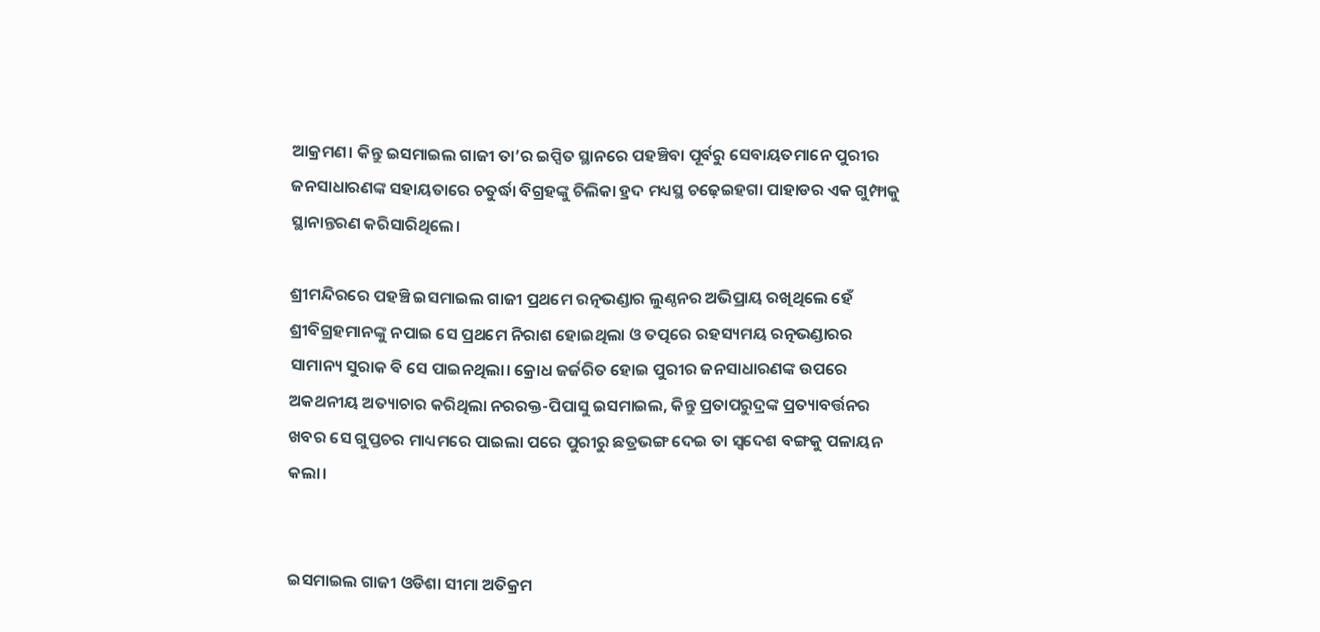ଆକ୍ରମଣ। କିନ୍ତୁ ଇସମାଇଲ ଗାଜୀ ତା’ର ଇପ୍ସିତ ସ୍ଥାନରେ ପହଞ୍ଚିବା ପୂର୍ବରୁ ସେବାୟତମାନେ ପୁରୀର ଜନସାଧାରଣଙ୍କ ସହାୟତାରେ ଚତୁର୍ଦ୍ଧା ବିଗ୍ରହଙ୍କୁ ଚିଲିକା ହ୍ରଦ ମଧ୍ୟସ୍ଥ ଚଢ଼େଇହଗା ପାହାଡର ଏକ ଗୁମ୍ଫାକୁ ସ୍ଥାନାନ୍ତରଣ କରିସାରିଥିଲେ।

ଶ୍ରୀମନ୍ଦିରରେ ପହଞ୍ଚି ଇସମାଇଲ ଗାଜୀ ପ୍ରଥମେ ରତ୍ନଭଣ୍ଡାର ଲୁଣ୍ଠନର ଅଭିପ୍ରାୟ ରଖିଥିଲେ ହେଁ ଶ୍ରୀବିଗ୍ରହମାନଙ୍କୁ ନପାଇ ସେ ପ୍ରଥମେ ନିରାଶ ହୋଇଥିଲା ଓ ତତ୍ପରେ ରହସ୍ୟମୟ ରତ୍ନଭଣ୍ଡାରର ସାମାନ୍ୟ ସୁରାକ ଵି ସେ ପାଇନଥିଲା। କ୍ରୋଧ ଜର୍ଜରିତ ହୋଇ ପୁରୀର ଜନସାଧାରଣଙ୍କ ଉପରେ ଅକଥନୀୟ ଅତ୍ୟାଚାର କରିଥିଲା ନରରକ୍ତ-ପିପାସୁ ଇସମାଇଲ, କିନ୍ତୁ ପ୍ରତାପରୁଦ୍ରଙ୍କ ପ୍ରତ୍ୟାବର୍ତ୍ତନର ଖବର ସେ ଗୁପ୍ତଚର ମାଧ୍ୟମରେ ପାଇଲା ପରେ ପୁରୀରୁ ଛତ୍ରଭଙ୍ଗ ଦେଇ ତା ସ୍ବଦେଶ ବଙ୍ଗକୁ ପଳାୟନ କଲା।


ଇସମାଇଲ ଗାଜୀ ଓଡିଶା ସୀମା ଅତିକ୍ରମ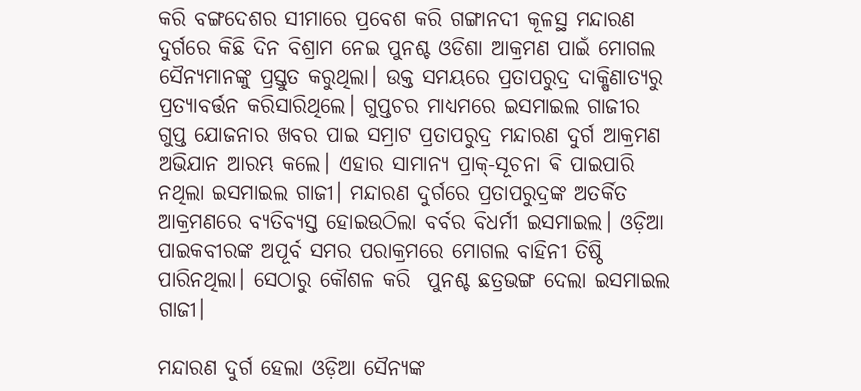କରି ବଙ୍ଗଦେଶର ସୀମାରେ ପ୍ରବେଶ କରି ଗଙ୍ଗାନଦୀ କୂଳସ୍ଥ ମନ୍ଦାରଣ ଦୁର୍ଗରେ କିଛି ଦିନ ବିଶ୍ରାମ ନେଇ ପୁନଶ୍ଚ ଓଡିଶା ଆକ୍ରମଣ ପାଇଁ ମୋଗଲ ସୈନ୍ୟମାନଙ୍କୁ ପ୍ରସ୍ତୁତ କରୁଥିଲା। ଉକ୍ତ ସମୟରେ ପ୍ରତାପରୁଦ୍ର ଦାକ୍ଷିଣାତ୍ୟରୁ ପ୍ରତ୍ୟାବର୍ତ୍ତନ କରିସାରିଥିଲେ। ଗୁପ୍ତଚର ମାଧ୍ୟମରେ ଇସମାଇଲ ଗାଜୀର ଗୁପ୍ତ ଯୋଜନାର ଖବର ପାଇ ସମ୍ରାଟ ପ୍ରତାପରୁଦ୍ର ମନ୍ଦାରଣ ଦୁର୍ଗ ଆକ୍ରମଣ ଅଭିଯାନ ଆରମ୍ଭ କଲେ। ଏହାର ସାମାନ୍ୟ ପ୍ରାକ୍-ସୂଚନା ଵି ପାଇପାରି ନଥିଲା ଇସମାଇଲ ଗାଜୀ। ମନ୍ଦାରଣ ଦୁର୍ଗରେ ପ୍ରତାପରୁଦ୍ରଙ୍କ ଅତର୍କିତ ଆକ୍ରମଣରେ ବ୍ୟତିବ୍ୟସ୍ତ ହୋଇଉଠିଲା ବର୍ବର ବିଧର୍ମୀ ଇସମାଇଲ। ଓଡ଼ିଆ ପାଇକବୀରଙ୍କ ଅପୂର୍ବ ସମର ପରାକ୍ରମରେ ମୋଗଲ ବାହିନୀ ତିଷ୍ଠି ପାରିନଥିଲା। ସେଠାରୁ କୌଶଳ କରି  ପୁନଶ୍ଚ ଛତ୍ରଭଙ୍ଗ ଦେଲା ଇସମାଇଲ ଗାଜୀ।

ମନ୍ଦାରଣ ଦୁର୍ଗ ହେଲା ଓଡ଼ିଆ ସୈନ୍ୟଙ୍କ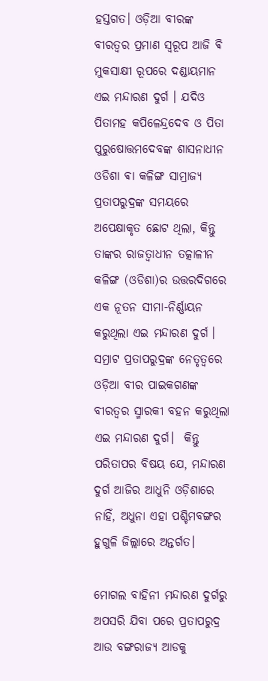ହସ୍ତଗତ। ଓଡ଼ିଆ ବୀରଙ୍କ ବୀରତ୍ୱର ପ୍ରମାଣ ସ୍ୱରୂପ ଆଜି ଵି ମୁକସାକ୍ଷୀ ରୂପରେ ଦଣ୍ଡାୟମାନ ଏଇ ମନ୍ଦାରଣ ଦୁର୍ଗ । ଯଦିଓ ପିତାମହ କପିଳେନ୍ଦ୍ରଦେବ ଓ ପିତା ପୁରୁଷୋତ୍ତମଦେବଙ୍କ ଶାସନାଧୀନ ଓଡିଶା ଵା କଳିଙ୍ଗ ସାମ୍ରାଜ୍ୟ ପ୍ରତାପରୁଦ୍ରଙ୍କ ସମୟରେ ଅପେକ୍ଷାକୃତ ଛୋଟ ଥିଲା, କିନ୍ତୁ ତାଙ୍କର ରାଜତ୍ବାଧୀନ ତତ୍କାଳୀନ କଳିଙ୍ଗ (ଓଡିଶା)ର ଉତ୍ତରଦିଗରେ ଏକ ନୂତନ ସୀମା-ନିର୍ଣ୍ଣାୟନ କରୁଥିଲା ଏଇ ମନ୍ଦାରଣ ଦୁର୍ଗ । ସମ୍ରାଟ ପ୍ରତାପରୁଦ୍ରଙ୍କ ନେତୃତ୍ୱରେ ଓଡ଼ିଆ ବୀର ପାଇକଗଣଙ୍କ ବୀରତ୍ୱର ସ୍ମାରକୀ ବହନ କରୁଥିଲା ଏଇ ମନ୍ଦାରଣ ଦୁର୍ଗ।  କିନ୍ତୁ ପରିତାପର ବିଷୟ ଯେ, ମନ୍ଦାରଣ ଦୁର୍ଗ ଆଜିର ଆଧୁନି ଓଡ଼ିଶାରେ ନାହିଁ, ଅଧୁନା ଏହା ପଶ୍ଚିମବଙ୍ଗର ହୁଗୁଳି ଜିଲ୍ଲାରେ ଅନ୍ତର୍ଗତ।

ମୋଗଲ ବାହିନୀ ମନ୍ଦାରଣ ଦୁର୍ଗରୁ ଅପସରି ଯିବା ପରେ ପ୍ରତାପରୁଦ୍ର ଆଉ ବଙ୍ଗରାଜ୍ୟ ଆଡକୁ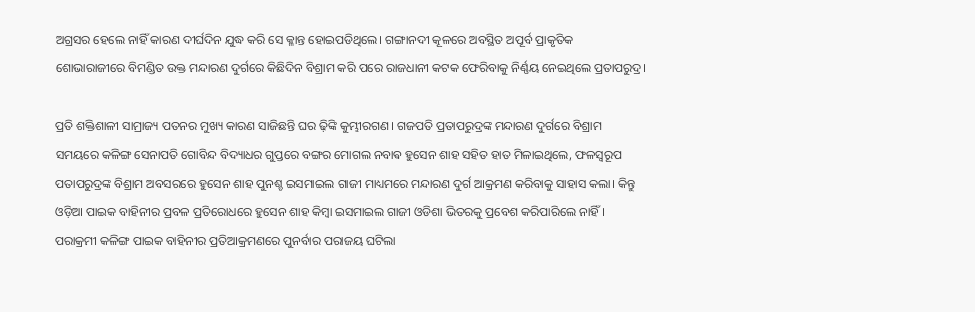ଅଗ୍ରସର ହେଲେ ନାହିଁ କାରଣ ଦୀର୍ଘଦିନ ଯୁଦ୍ଧ କରି ସେ କ୍ଳାନ୍ତ ହୋଇପଡିଥିଲେ। ଗଙ୍ଗାନଦୀ କୂଳରେ ଅବସ୍ଥିତ ଅପୂର୍ବ ପ୍ରାକୃତିକ ଶୋଭାରାଜୀରେ ବିମଣ୍ଡିତ ଉକ୍ତ ମନ୍ଦାରଣ ଦୁର୍ଗରେ କିଛିଦିନ ବିଶ୍ରାମ କରି ପରେ ରାଜଧାନୀ କଟକ ଫେରିବାକୁ ନିର୍ଣ୍ଣୟ ନେଇଥିଲେ ପ୍ରତାପରୁଦ୍ର।

ପ୍ରତି ଶକ୍ତିଶାଳୀ ସାମ୍ରାଜ୍ୟ ପତନର ମୁଖ୍ୟ କାରଣ ସାଜିଛନ୍ତି ଘର ଢ଼ିଙ୍କି କୁମ୍ଭୀରଗଣ। ଗଜପତି ପ୍ରତାପରୁଦ୍ରଙ୍କ ମନ୍ଦାରଣ ଦୁର୍ଗରେ ବିଶ୍ରାମ ସମୟରେ କଳିଙ୍ଗ ସେନାପତି ଗୋବିନ୍ଦ ବିଦ୍ୟାଧର ଗୁପ୍ତରେ ବଙ୍ଗର ମୋଗଲ ନବାଵ ହୁସେନ ଶାହ ସହିତ ହାତ ମିଳାଇଥିଲେ, ଫଳସ୍ୱରୂପ ପତାପରୁଦ୍ରଙ୍କ ବିଶ୍ରାମ ଅବସରରେ ହୁସେନ ଶାହ ପୁନଶ୍ଚ ଇସମାଇଲ ଗାଜୀ ମାଧ୍ୟମରେ ମନ୍ଦାରଣ ଦୁର୍ଗ ଆକ୍ରମଣ କରିବାକୁ ସାହାସ କଲା। କିନ୍ତୁ ଓଡ଼ିଆ ପାଇକ ବାହିନୀର ପ୍ରବଳ ପ୍ରତିରୋଧରେ ହୁସେନ ଶାହ କିମ୍ବା ଇସମାଇଲ ଗାଜୀ ଓଡିଶା ଭିତରକୁ ପ୍ରବେଶ କରିପାରିଲେ ନାହିଁ। ପରାକ୍ରମୀ କଳିଙ୍ଗ ପାଇକ ବାହିନୀର ପ୍ରତିଆକ୍ରମଣରେ ପୁନର୍ବାର ପରାଜୟ ଘଟିଲା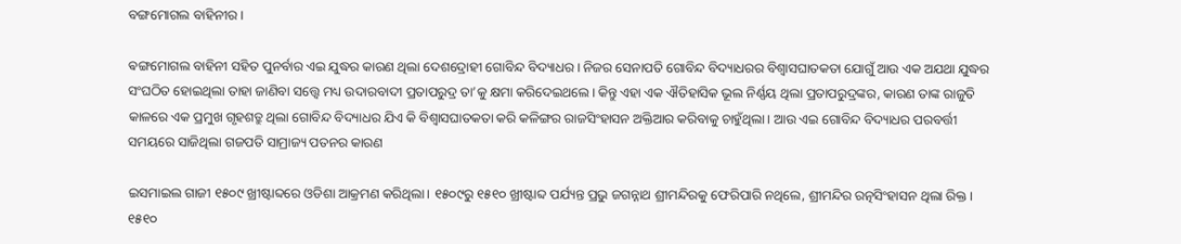ବଙ୍ଗମୋଗଲ ବାହିନୀର।

ଵଙ୍ଗମୋଗଲ ବାହିନୀ ସହିତ ପୁନର୍ବାର ଏଇ ଯୁଦ୍ଧର କାରଣ ଥିଲା ଦେଶଦ୍ରୋହୀ ଗୋବିନ୍ଦ ବିଦ୍ୟାଧର। ନିଜର ସେନାପତି ଗୋବିନ୍ଦ ବିଦ୍ୟାଧରର ବିଶ୍ୱାସଘାତକତା ଯୋଗୁଁ ଆଉ ଏକ ଅଯଥା ଯୁଦ୍ଧର ସଂଘଠିତ ହୋଇଥିଲା ତାହା ଜାଣିବା ସତ୍ତ୍ୱେ ମଧ୍ୟ ଉଦାରବାଦୀ ପ୍ରତାପରୁଦ୍ର ତା’କୁ କ୍ଷମା କରିଦେଇଥଲେ। କିନ୍ତୁ ଏହା ଏକ ଐତିହାସିକ ଭୂଲ ନିର୍ଣ୍ଣୟ ଥିଲା ପ୍ରତାପରୁଦ୍ରଙ୍କର, କାରଣ ତାଙ୍କ ରାଜୁତି କାଳରେ ଏକ ପ୍ରମୁଖ ଗୃହଶତ୍ରୁ ଥିଲା ଗୋବିନ୍ଦ ବିଦ୍ୟାଧର ଯିଏ କି ବିଶ୍ୱାସଘାତକତା କରି କଳିଙ୍ଗର ରାଜସିଂହାସନ ଅକ୍ତିଆର କରିବାକୁ ଚାହୁଁଥିଲା। ଆଉ ଏଇ ଗୋବିନ୍ଦ ବିଦ୍ୟାଧର ପରବର୍ତ୍ତୀ ସମୟରେ ସାଜିଥିଲା ଗଜପତି ସାମ୍ରାଜ୍ୟ ପତନର କାରଣ

ଇସମାଇଲ ଗାଜୀ ୧୫୦୯ ଖ୍ରୀଷ୍ଟାବ୍ଦରେ ଓଡିଶା ଆକ୍ରମଣ କରିଥିଲା। ୧୫୦୯ରୁ ୧୫୧୦ ଖ୍ରୀଷ୍ଟାବ୍ଦ ପର୍ଯ୍ୟନ୍ତ ପ୍ରଭୁ ଜଗନ୍ନାଥ ଶ୍ରୀମନ୍ଦିରକୁ ଫେରିପାରି ନଥିଲେ, ଶ୍ରୀମନ୍ଦିର ରତ୍ନସିଂହାସନ ଥିଲା ରିକ୍ତ। ୧୫୧୦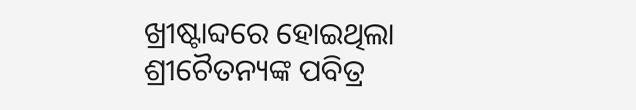ଖ୍ରୀଷ୍ଟାବ୍ଦରେ ହୋଇଥିଲା ଶ୍ରୀଚୈତନ୍ୟଙ୍କ ପବିତ୍ର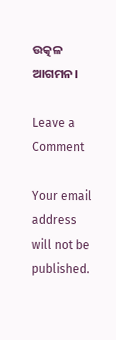ଉତ୍କଳ ଆଗମନ।

Leave a Comment

Your email address will not be published.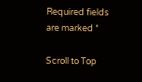Required fields are marked *

Scroll to Top